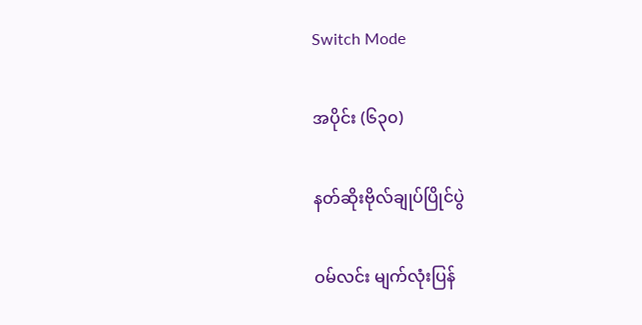Switch Mode

အပိုင်း (၆၃၀)

နတ်ဆိုးဗိုလ်ချုပ်ပြိုင်ပွဲ

ဝမ်လင်း မျက်လုံးပြန်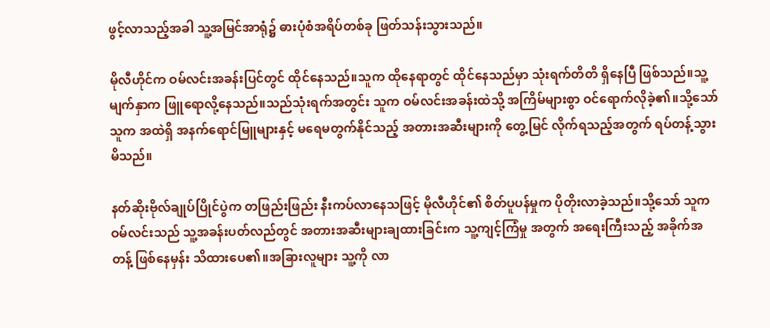ဖွင့်လာသည့်အခါ သူ့အမြင်အာရုံ၌ ဓားပုံစံအရိပ်တစ်ခု ဖြတ်သန်းသွားသည်။

မိုလီဟိုင်က ဝမ်လင်းအခန်းပြင်တွင် ထိုင်နေသည်။သူက ထိုနေရာတွင် ထိုင်နေသည်မှာ သုံးရက်တိတိ ရှိနေပြီ ဖြစ်သည်။သူ့မျက်နှာက ဖြူရောလို့နေသည်။သည်သုံးရက်အတွင်း သူက ဝမ်လင်းအခန်းထဲသို့ အကြိမ်များစွာ ဝင်ရောက်လိုခဲ့၏။သို့သော် သူက အထဲရှိ အနက်ရောင်မြူများနှင့် မ‌ရေမတွက်နိုင်သည့် အတားအဆီးများကို တွေ့မြင် လိုက်ရသည့်အတွက် ရပ်တန့်သွားမိသည်။

နတ်ဆိုးဗိုလ်ချုပ်ပြိုင်ပွဲက တဖြည်းဖြည်း နီးကပ်လာနေသဖြင့် မိုလီဟိုင်၏ စိတ်ပူပန်မှုက ပိုတိုးလာခဲ့သည်။သို့သော် သူက ဝမ်လင်းသည် သူ့အခန်းပတ်လည်တွင် အတားအဆီးများချထားခြင်းက သူ့ကျင့်ကြံမှု အတွက် အရေးကြီးသည့် အခိုက်အတန့် ဖြစ်နေမှန်း သိထားပေ၏။အခြားလူများ သူ့ကို လာ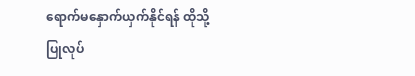ရောက်မနှောက်ယှက်နိုင်ရန် ထိုသို့ ပြုလုပ်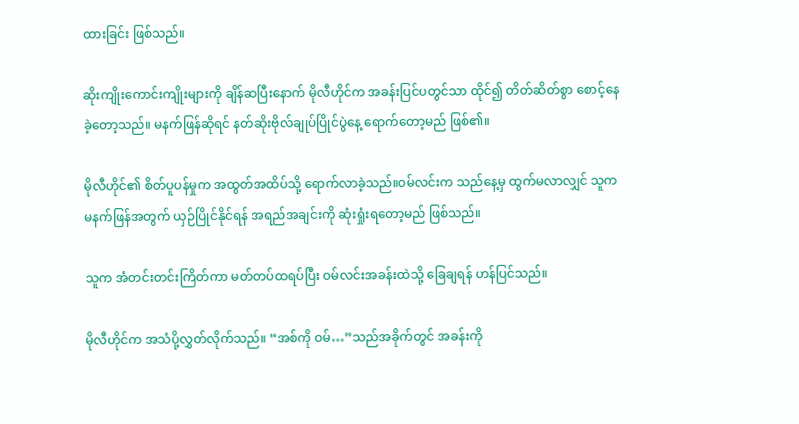ထားခြင်း ဖြစ်သည်။

ဆိုးကျိုးကောင်းကျိုးများကို ချိန်ဆပြီးနောက် မိုလီဟိုင်က အခန်းပြင်ပတွင်သာ ထိုင်၍ တိတ်ဆိတ်စွာ စောင့်နေခဲ့တော့သည်။ မနက်ဖြန်ဆိုရင် နတ်ဆိုးဗိုလ်ချုပ်ပြိုင်ပွဲနေ့ ရောက်တော့မည် ဖြစ်၏။

မိုလီဟိုင်၏ စိတ်ပူပန်မှုက အထွတ်အထိပ်သို့ ရောက်လာခဲ့သည်။ဝမ်လင်းက သည်နေ့မှ ထွက်မလာလျှင် သူက မနက်ဖြန်အတွက် ယှဉ်ပြိုင်နိုင်ရန် အရည်အချင်းကို ဆုံးရှုံးရတော့မည် ဖြစ်သည်။

သူက အံတင်းတင်းကြိတ်ကာ မတ်တပ်ထရပ်ပြီး ဝမ်လင်းအခန်းထဲသို့ ခြေချရန် ဟန်ပြင်သည်။

မိုလီဟိုင်က အသံပို့လွှတ်လိုက်သည်။ “အစ်ကို ဝမ်…”သည်အခိုက်တွင် အခန်းကို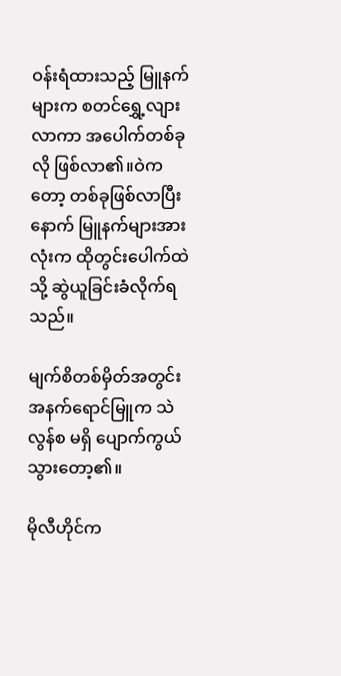ဝန်းရံထားသည့် မြူနက်များက စတင်ရွှေ့လျားလာကာ အပေါက်တစ်ခုလို ဖြစ်လာ၏။ဝဲကတော့ တစ်ခုဖြစ်လာပြီးနောက် မြူနက်များအားလုံးက ထိုတွင်းပေါက်ထဲသို့ ဆွဲယူခြင်းခံလိုက်ရသည်။

မျက်စိတစ်မှိတ်အတွင်း အနက်ရောင်မြူက သဲလွန်စ မရှိ ပျောက်ကွယ်သွားတော့၏။

မိုလီဟိုင်က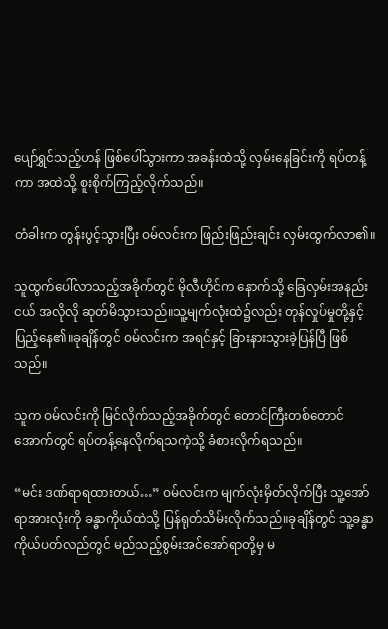ပျော်ရွှင်သည့်ဟန် ဖြစ်ပေါ်သွားကာ အခန်းထဲသို့ လှမ်းနေခြင်းကို ရပ်တန့်ကာ အထဲသို့ စူးစိုက်ကြည့်လိုက်သည်။

တံခါးက တွန်းပွင့်သွားပြီး ဝမ်လင်းက ဖြည်းဖြည်းချင်း လှမ်းထွက်လာ၏။

သူထွက်ပေါ်လာသည့်အခိုက်တွင် မိုလီဟိုင်က နောက်သို့ ခြေလှမ်းအနည်းငယ် အလိုလို ဆုတ်မိသွားသည်။သူ့မျက်လုံးထဲ၌လည်း တုန်လှုပ်မှုတို့နှင့် ပြည့်နေ၏။ခုချိန်တွင် ဝမ်လင်းက အရင်နှင့် ခြားနားသွားခဲ့ပြန်ပြီ ဖြစ်သည်။

သူက ဝမ်လင်းကို မြင်လိုက်သည့်အခိုက်တွင် တောင်ကြီးတစ်တောင်အောက်တွင် ရပ်တန့်နေလိုက်ရသကဲ့သို့ ခံစားလိုက်ရသည်။

“မင်း ဒဏ်ရာရထားတယ်…” ဝမ်လင်းက မျက်လုံးမှိတ်လိုက်ပြီး သူ့အော်ရာအားလုံးကို ခန္ဓာကိုယ်ထဲသို့ ပြန်ရုတ်သိမ်းလိုက်သည်။ခုချိန်တွင် သူ့ခန္ဓာကိုယ်ပတ်လည်တွင် မည်သည့်စွမ်းအင်အော်ရာတို့မှ မ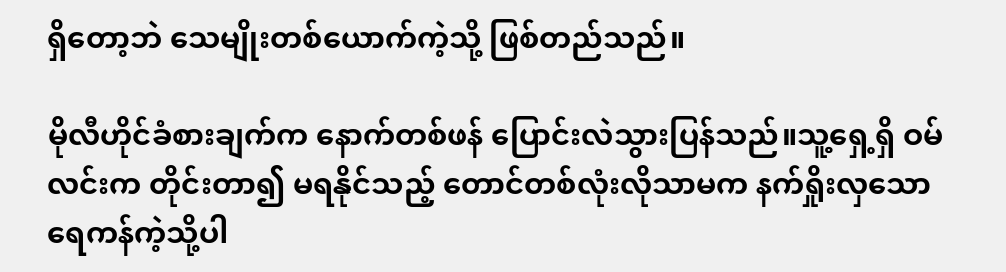ရှိတော့ဘဲ သေမျိုးတစ်ယောက်ကဲ့သို့ ဖြစ်တည်သည်။

မိုလီဟိုင်ခံစားချက်က နောက်တစ်ဖန် ပြောင်းလဲသွားပြန်သည်။သူ့ရှေ့ရှိ ဝမ်လင်းက တိုင်းတာ၍ မရနိုင်သည့် တောင်တစ်လုံးလိုသာမက နက်ရှိုးလှသော ရေကန်ကဲ့သို့ပါ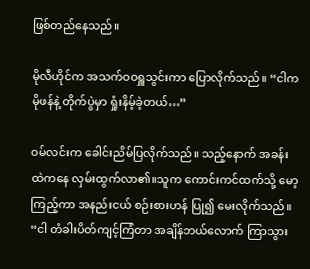ဖြစ်တည်နေသည်။

မိုလီဟိုင်က အသက်ဝဝရှူသွင်းကာ ပြောလိုက်သည်။ “ငါက မိုဖန်နဲ့ တိုက်ပွဲမှာ ရှုံးနိမ့်ခဲ့တယ်…”

ဝမ်လင်းက ခေါင်းညိမ်ပြလိုက်သည်။ သည့်နောက် အခန်းထဲကနေ လှမ်းထွက်လာ၏။သူက ကောင်းကင်ထက်သို့ မော့ကြည့်ကာ အနည်းငယ် စဉ်းစားဟန် ပြု၍ မေးလိုက်သည်။ “ငါ တံခါးပိတ်ကျင့်ကြံတာ အချိန်ဘယ်လောက် ကြာသွား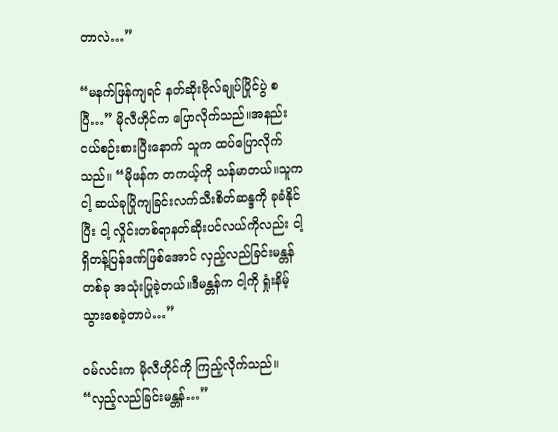တာလဲ…”

“မနက်ဖြန်ကျရင် နတ်ဆိုးဗိုလ်ချုပ်ပြိုင်ပွဲ စပြီ…” မိုလီဟိုင်က ပြောလိုက်သည်။အနည်းငယ်စဉ်းစားပြီးနောက် သူက ထပ်ပြောလိုက်သည်။ “မိုဖန်က တကယ့်ကို သန်မာတယ်။သူက ငါ့ ဆယ်ခုပြိုကျခြင်းလက်သီးစိတ်ဆန္ဒကို ခုခံနိုင်ပြီး ငါ့ လှိုင်းတစ်ရာနတ်ဆိုးပင်လယ်ကိုလည်း ငါ့ရှိတန့်ပြန်ဒဏ်ဖြစ်အောင် လှည့်လည်ခြင်းမန္တန်တစ်ခု အသုံးပြုခဲ့တယ်။ဒီမန္တန်က ငါ့ကို ရှုံးနိမ့်သွားစေခဲ့တာပဲ…”

ဝမ်လင်းက မိုလီဟိုင်ကို ကြည့်လိုက်သည်။ “လှည့်လည်ခြင်းမန္တန်…”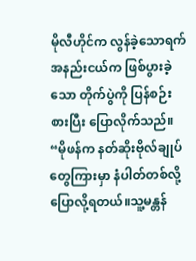မိုလီဟိုင်က လွန်ခဲ့သောရက်အနည်းငယ်က ဖြစ်ပွားခဲ့သော တိုက်ပွဲကို ပြန်စဉ်းစားပြီး ပြောလိုက်သည်။ “မိုဖန်က နတ်ဆိုးဗိုလ်ချုပ်တွေကြားမှာ နံပါတ်တစ်လို့ ပြောလို့ရတယ်။သူ့မန္တန်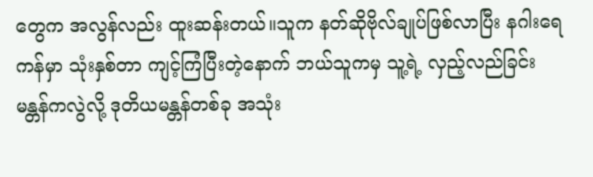တွေက အလွန်လည်း ထူးဆန်းတယ်။သူက နတ်ဆိုဗိုလ်ချုပ်ဖြစ်လာပြီး နဂါးရေကန်မှာ သုံးနှစ်တာ ကျင့်ကြံပြီးတဲ့နောက် ဘယ်သူကမှ သူ့ရဲ့ လှည့်လည်ခြင်းမန္တန်ကလွဲလို့ ဒုတိယမန္တန်တစ်ခု အသုံး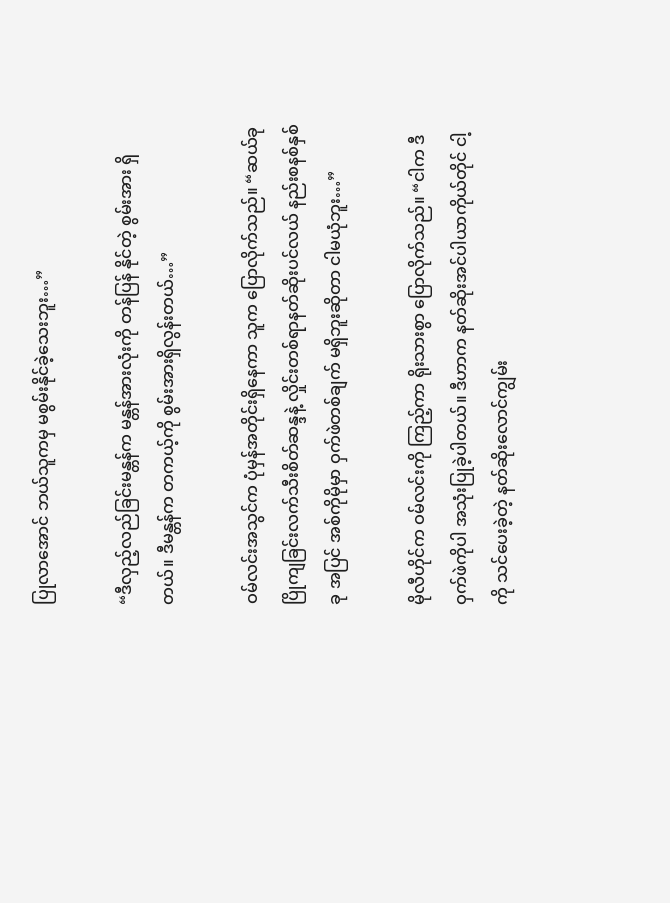ပြုလာအောင် ဘယ်သူကမှ မစွမ်းနိုင်ခဲ့သေးဘူး…”

“ဒီလှည့်လည်ခြင်းမန္တန်က မန္တန်အားလုံးကို တန်ပြန် နိုင်တဲ့ စွမ်းအား ရှိတယ်။ ဒီမန္တန်က တကယ့်ကို စွမ်းအားရှိလွန်းတယ်…”

ဝမ်လင်းအသွင်က ပုံမှန်အတိုင်းရှိနေကာ သူက ပြောလိုက်သည်။ “ဆယ်ခုပြိုကျခြင်းလက်သီးစိတ်ဆန္ဒနဲ့ လှိုင်းတစ်ရာနတ်ဆိုးပင်လယ် နည်းစနစ်နှစ်ခု အပြင် အစ်ကိုမိုမှာ ဝှက်ဖဲတစ်ချက် မရှိဘူးဆိုတာ ငါမယုံဘူး…”

မိုလီဟိုင်က ဝမ်လင်းကို ကြည့်ကာ ရိုးသားစွာ ပြောလိုက်သည်။ “ငါက ဒီဝှက်ဖဲကိုပါ အသုံးပြုခဲ့ပါတယ်။ ဒီဟာက နတ်ဆိုးအင်ပါယာကိုယ်တိုင် ငါ့ကို သင်ပေးခဲ့တဲ့ နတ်ဆိုးလောင်ကျွမ်း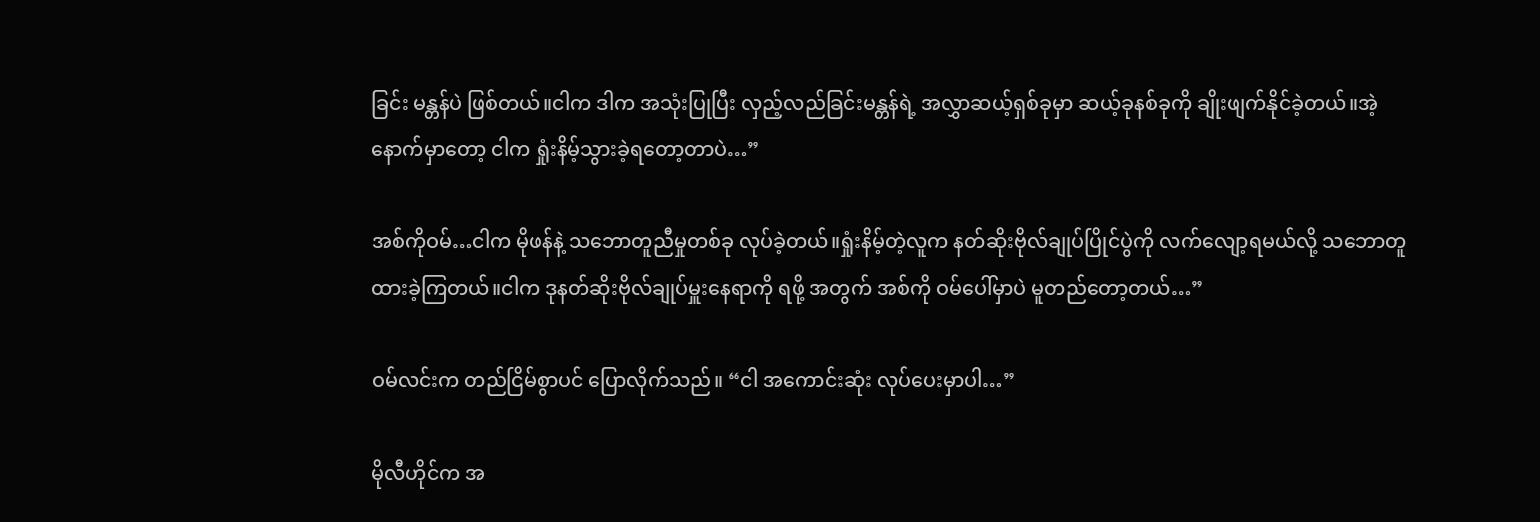ခြင်း မန္တန်ပဲ ဖြစ်တယ်။ငါက ဒါက အသုံးပြုပြီး လှည့်လည်ခြင်းမန္တန်ရဲ့ အလွှာဆယ့်ရှစ်ခုမှာ ဆယ့်ခုနစ်ခုကို ချိုးဖျက်နိုင်ခဲ့တယ်။အဲ့နောက်မှာတော့ ငါက ရှုံးနိမ့်သွားခဲ့ရတော့တာပဲ…”

အစ်ကိုဝမ်…ငါက မိုဖန်နဲ့ သဘောတူညီမှုတစ်ခု လုပ်ခဲ့တယ်။ရှုံးနိမ့်တဲ့လူက နတ်ဆိုးဗိုလ်ချုပ်ပြိုင်ပွဲကို လက်လျော့ရမယ်လို့ သဘောတူထားခဲ့ကြတယ်။ငါက ဒုနတ်ဆိုးဗိုလ်ချုပ်မှူးနေရာကို ရဖို့ အတွက် အစ်ကို ဝမ်ပေါ်မှာပဲ မူတည်တော့တယ်…”

ဝမ်လင်းက တည်ငြိမ်စွာပင် ပြောလိုက်သည်။ “ငါ အကောင်းဆုံး လုပ်ပေးမှာပါ…”

မိုလီဟိုင်က အ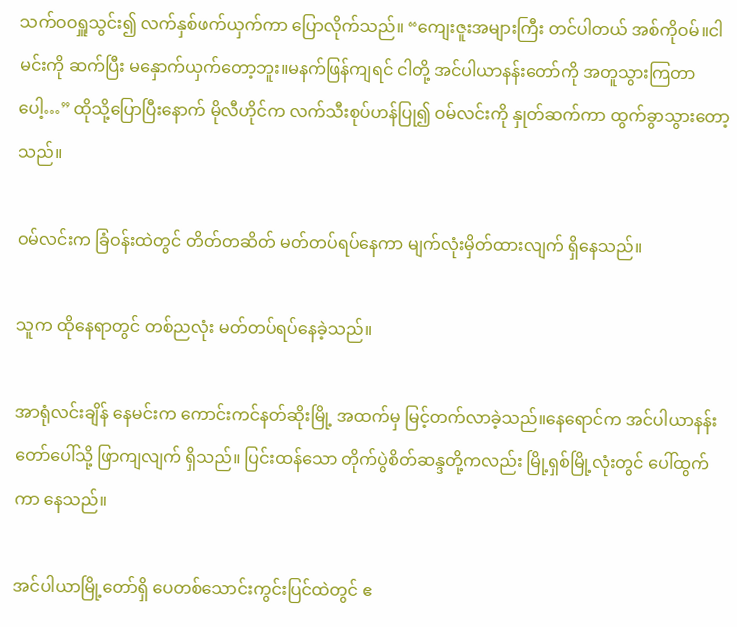သက်ဝဝရှူသွင်း၍ လက်နှစ်ဖက်ယှက်ကာ ပြောလိုက်သည်။ “ကျေးဇူးအများကြီး တင်ပါတယ် အစ်ကိုဝမ်။ငါ မင်းကို ဆက်ပြီး မနှောက်ယှက်တော့ဘူး။မနက်ဖြန်ကျရင် ငါတို့ အင်ပါယာနန်းတော်ကို အတူသွားကြတာပေါ့…” ထိုသို့ပြောပြီးနောက် မိုလီဟိုင်က လက်သီးစုပ်ဟန်ပြု၍ ဝမ်လင်းကို နှုတ်ဆက်ကာ ထွက်ခွာသွားတော့သည်။

ဝမ်လင်းက ခြံဝန်းထဲတွင် တိတ်တဆိတ် မတ်တပ်ရပ်နေကာ မျက်လုံးမှိတ်ထားလျက် ရှိနေသည်။

သူက ထိုနေရာတွင် တစ်ညလုံး မတ်တပ်ရပ်နေခဲ့သည်။

အာရုံလင်းချိန် နေမင်းက ကောင်းကင်နတ်ဆိုးမြို့ အထက်မှ မြင့်တက်လာခဲ့သည်။နေရောင်က အင်ပါယာနန်းတော်ပေါ်သို့ ဖြာကျလျက် ရှိသည်။ ပြင်းထန်သော တိုက်ပွဲစိတ်ဆန္ဒတို့ကလည်း မြို့ရှစ်မြို့လုံးတွင် ပေါ်ထွက်ကာ နေသည်။

အင်ပါယာမြို့တော်ရှိ ပေတစ်သောင်းကွင်းပြင်ထဲတွင် ဧ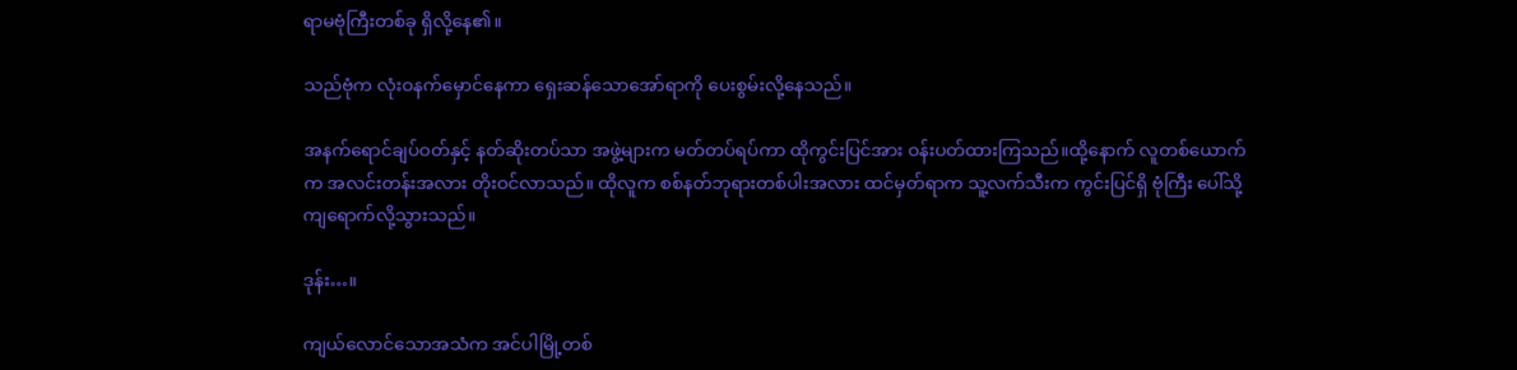ရာမဗုံကြီးတစ်ခု ရှိလို့နေ၏။

သည်ဗုံက လုံးဝနက်မှောင်နေကာ ရှေးဆန်သောအော်ရာကို ပေးစွမ်းလို့နေသည်။

အနက်ရောင်ချပ်ဝတ်နှင့် နတ်ဆိုးတပ်သာ အဖွဲ့များက မတ်တပ်ရပ်ကာ ထိုကွင်းပြင်အား ဝန်းပတ်ထားကြသည်။ထို့နောက် လူတစ်ယောက်က အလင်းတန်းအလား တိုးဝင်လာသည်။ ထိုလူက စစ်နတ်ဘုရားတစ်ပါးအလား ထင်မှတ်ရာက သူ့လက်သီးက ကွင်းပြင်ရှိ ဗုံကြီး ပေါ်သို့ ကျရောက်လို့သွားသည်။

ဒုန်း…။

ကျယ်လောင်သောအသံက အင်ပါမြို့တစ်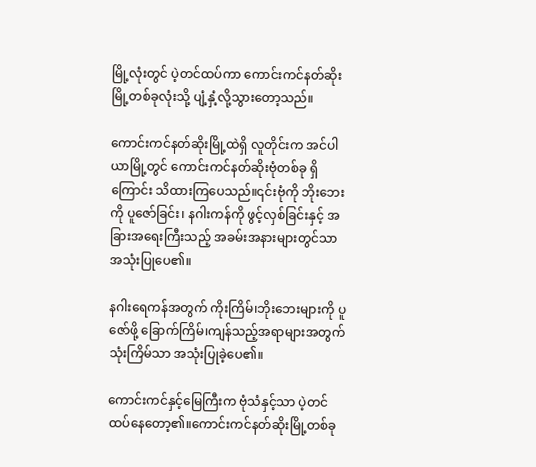မြို့လုံးတွင် ပဲ့တင်ထပ်ကာ ကောင်းကင်နတ်ဆိုးမြို့တစ်ခုလုံးသို့ ပျံ့နှံ့လို့သွားတော့သည်။

ကောင်းကင်နတ်ဆိုးမြို့ထဲရှိ လူတိုင်းက အင်ပါယာမြို့တွင် ကောင်းကင်နတ်ဆိုးဗုံတစ်ခု ရှိကြောင်း သိထားကြပေသည်။၎င်းဗုံကို ဘိုးဘေးကို ပူဇော်ခြင်း၊ နဂါးကန်ကို ဖွင့်လှစ်ခြင်းနှင့် အခြားအရေးကြီးသည့် အခမ်းအနားများတွင်သာ အသုံးပြုပေ၏။

နဂါးရေကန်အတွက် ကိုးကြိမ်၊ဘိုးဘေးများကို ပူဇော်ဖို့ ခြောက်ကြိမ်၊ကျန်သည့်အရာများအတွက် သုံးကြိမ်သာ အသုံးပြုခဲ့ပေ၏။

ကောင်းကင်နှင့်မြေကြီးက ဗုံသံနှင့်သာ ပဲ့တင်ထပ်နေတော့၏။ကောင်းကင်နတ်ဆိုးမြို့တစ်ခု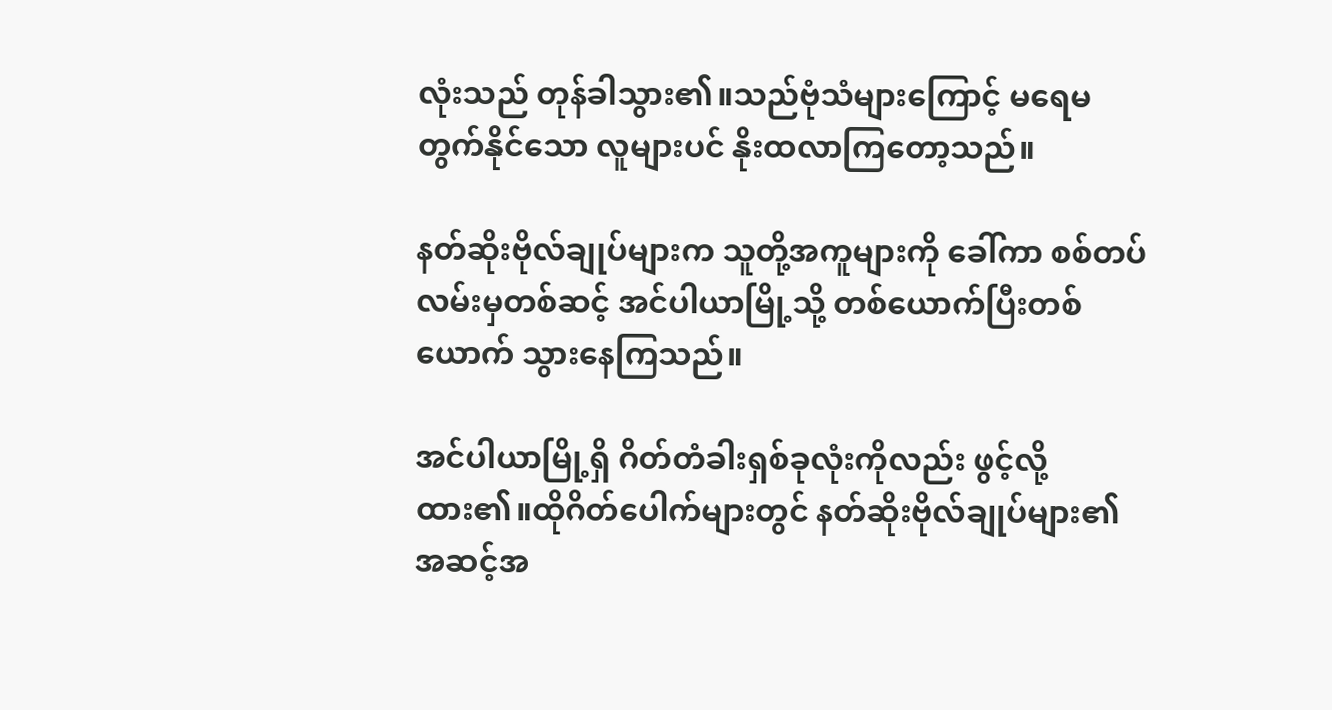လုံးသည် တုန်ခါသွား၏။သည်ဗုံသံများကြောင့် မရေမတွက်နိုင်သော လူများပင် နိုးထလာကြတော့သည်။

နတ်ဆိုးဗိုလ်ချုပ်များက သူတို့အကူများကို ခေါ်ကာ စစ်တပ်လမ်းမှတစ်ဆင့် အင်ပါယာမြို့သို့ တစ်ယောက်ပြီးတစ်ယောက် သွားနေကြသည်။

အင်ပါယာမြို့ရှိ ဂိတ်တံခါးရှစ်ခုလုံးကိုလည်း ဖွင့်လို့ထား၏။ထိုဂိတ်ပေါက်များတွင် နတ်ဆိုးဗိုလ်ချုပ်များ၏ အဆင့်အ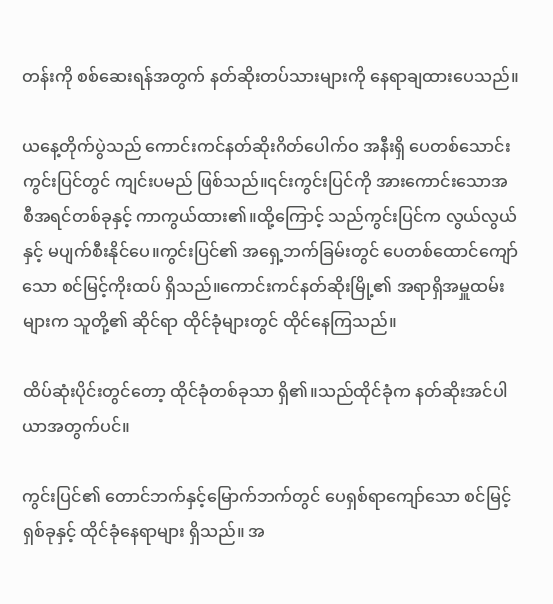တန်းကို စစ်ဆေးရန်အတွက် နတ်ဆိုးတပ်သားများကို နေရာချထားပေသည်။

ယနေ့တိုက်ပွဲသည် ကောင်းကင်နတ်ဆိုးဂိတ်ပေါက်ဝ အနီးရှိ ပေတစ်သောင်းကွင်းပြင်တွင် ကျင်းပမည် ဖြစ်သည်။၎င်းကွင်းပြင်ကို အားကောင်းသောအစီအရင်တစ်ခုနှင့် ကာကွယ်ထား၏။ထို့ကြောင့် သည်ကွင်းပြင်က လွယ်လွယ်နှင့် မပျက်စီးနိုင်ပေ။ကွင်းပြင်၏ အရှေ့ဘက်ခြမ်းတွင် ပေတစ်ထောင်ကျော်သော စင်မြင့်ကိုးထပ် ရှိသည်။ကောင်းကင်နတ်ဆိုးမြို့၏ အရာရှိအမှူထမ်းများက သူတို့၏ ဆိုင်ရာ ထိုင်ခုံများတွင် ထိုင်နေကြသည်။

ထိပ်ဆုံးပိုင်းတွင်တော့ ထိုင်ခုံတစ်ခုသာ ရှိ၏။သည်ထိုင်ခုံက နတ်ဆိုးအင်ပါယာအတွက်ပင်။

ကွင်းပြင်၏ တောင်ဘက်နှင့်မြောက်ဘက်တွင် ပေရှစ်ရာကျော်သော စင်မြင့်ရှစ်ခုနှင့် ထိုင်ခုံနေရာများ ရှိသည်။ အ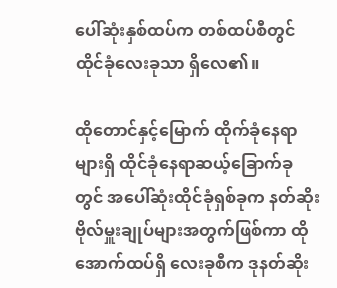ပေါ်ဆုံးနှစ်ထပ်က တစ်ထပ်စီတွင် ထိုင်ခုံလေးခုသာ ရှိလေ၏။

ထိုတောင်နှင့်မြောက် ထိုက်ခုံနေရာများရှိ ထိုင်ခုံနေရာဆယ့်ခြောက်ခုတွင် အပေါ်ဆုံးထိုင်ခုံရှစ်ခုက နတ်ဆိုးဗိုလ်မှူးချုပ်များအတွက်ဖြစ်ကာ ထိုအောက်ထပ်ရှိ လေးခုစီက ဒုနတ်ဆိုး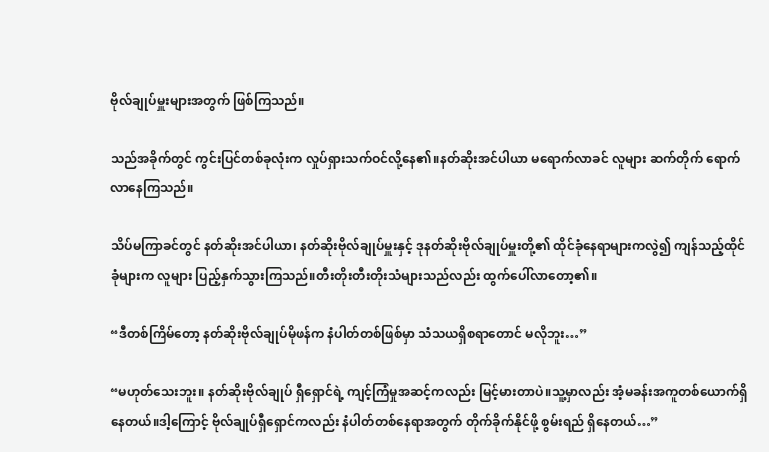ဗိုလ်ချုပ်မှူးများအတွက် ဖြစ်ကြသည်။

သည်အခိုက်တွင် ကွင်းပြင်တစ်ခုလုံးက လှုပ်ရှားသက်ဝင်လို့နေ၏။နတ်ဆိုးအင်ပါယာ မရောက်လာခင် လူများ ဆက်တိုက် ရောက်လာနေကြသည်။

သိပ်မကြာခင်တွင် နတ်ဆိုးအင်ပါယာ၊ နတ်ဆိုးဗိုလ်ချုပ်မှူးနှင့် ဒုနတ်ဆိုးဗိုလ်ချုပ်မှူးတို့၏ ထိုင်ခုံနေရာများကလွဲ၍ ကျန်သည့်ထိုင်ခုံများက လူများ ပြည့်နှက်သွားကြသည်။တီးတိုးတီးတိုးသံများသည်လည်း ထွက်ပေါ်လာတော့၏။

“ဒီတစ်ကြိမ်တော့ နတ်ဆိုးဗိုလ်ချုပ်မိုဖန်က နံပါတ်တစ်ဖြစ်မှာ သံသယရှိစရာတောင် မလိုဘူး…”

“မဟုတ်သေးဘူး။ နတ်ဆိုးဗိုလ်ချုပ် ရှီရှောင်ရဲ့ ကျင့်ကြံမှုအဆင့်ကလည်း မြင့်မားတာပဲ။သူ့မှာလည်း အံ့မခန်းအကူတစ်ယောက်ရှိနေတယ်။ဒါ့ကြောင့် ဗိုလ်ချုပ်ရှီရှောင်ကလည်း နံပါတ်တစ်နေရာအတွက် တိုက်ခိုက်နိုင်ဖို့ စွမ်းရည် ရှိနေတယ်…”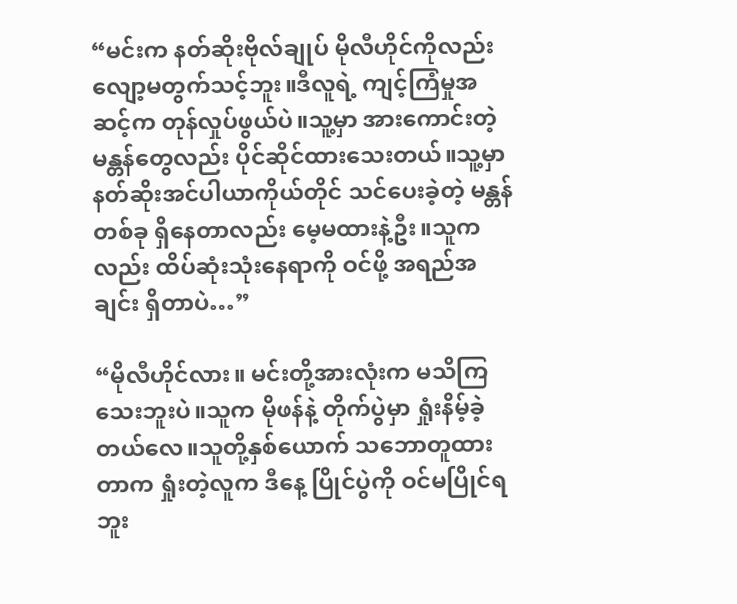“မင်းက နတ်ဆိုးဗိုလ်ချုပ် မိုလီဟိုင်ကိုလည်း လျော့မတွက်သင့်ဘူး။ဒီလူရဲ့ ကျင့်ကြံမှုအဆင့်က တုန်လှုပ်ဖွယ်ပဲ။သူ့မှာ အားကောင်းတဲ့ မန္တန်တွေလည်း ပိုင်ဆိုင်ထားသေးတယ်။သူ့မှာ နတ်ဆိုးအင်ပါယာကိုယ်တိုင် သင်ပေးခဲ့တဲ့ မန္တန်တစ်ခု ရှိနေတာလည်း မေ့မထားနဲ့ဦး။သူကလည်း ထိပ်ဆုံးသုံးနေရာကို ဝင်ဖို့ အရည်အချင်း ရှိတာပဲ…”

“မိုလီဟိုင်လား။ မင်းတို့အားလုံးက မသိကြသေးဘူးပဲ။သူက မိုဖန်နဲ့ တိုက်ပွဲမှာ ရှုံးနိမ့်ခဲ့တယ်လေ။သူတို့နှစ်ယောက် သဘောတူထားတာက ရှုံးတဲ့လူက ဒီနေ့ ပြိုင်ပွဲကို ဝင်မပြိုင်ရဘူး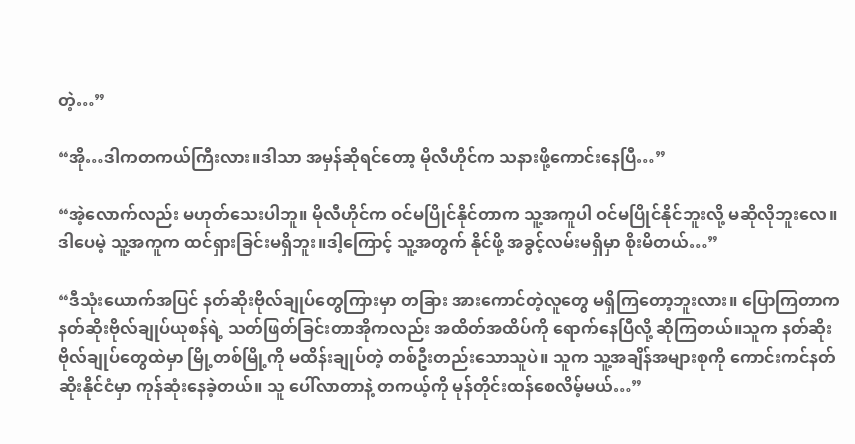တဲ့…”

“အို…ဒါကတကယ်ကြီးလား။ဒါသာ အမှန်ဆိုရင်တော့ မိုလီဟိုင်က သနားဖို့ကောင်းနေပြီ…”

“အဲ့လောက်လည်း မဟုတ်သေးပါဘူ။ မိုလီဟိုင်က ဝင်မပြိုင်နိုင်တာက သူ့အကူပါ ဝင်မပြိုင်နိုင်ဘူးလို့ မဆိုလိုဘူးလေ။ဒါပေမဲ့ သူ့အကူက ထင်ရှားခြင်းမရှိဘူး။ဒါ့ကြောင့် သူ့အတွက် နိုင်ဖို့ အခွင့်လမ်းမရှိမှာ စိုးမိတယ်…”

“ဒီသုံးယောက်အပြင် နတ်ဆိုးဗိုလ်ချုပ်တွေကြားမှာ တခြား အားကောင်တဲ့လူတွေ မရှိကြတော့ဘူးလား။ ပြောကြတာက နတ်ဆိုးဗိုလ်ချုပ်ယုစန်ရဲ့ သတ်ဖြတ်ခြင်းတာအိုကလည်း အထိတ်အထိပ်ကို ရောက်နေပြီလို့ ဆိုကြတယ်။သူက နတ်ဆိုးဗိုလ်ချုပ်တွေထဲမှာ မြို့တစ်မြို့ကို မထိန်းချုပ်တဲ့ တစ်ဦးတည်းသောသူပဲ။ သူက သူ့အချိန်အများစုကို ကောင်းကင်နတ်ဆိုးနိုင်ငံမှာ ကုန်ဆုံးနေခဲ့တယ်။ သူ ပေါ်လာတာနဲ့ တကယ့်ကို မုန်တိုင်းထန်စေလိမ့်မယ်…”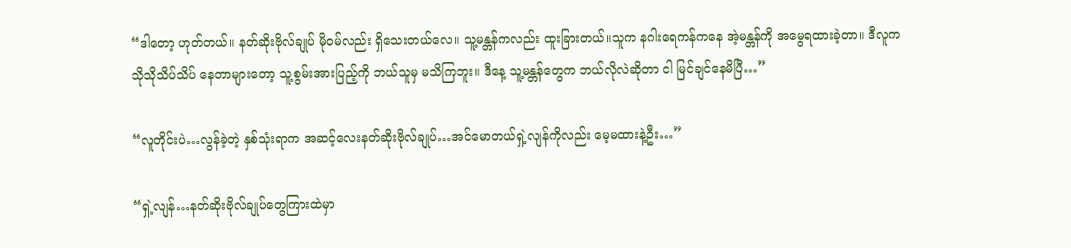“ဒါတော့ ဟုတ်တယ်။ နတ်ဆိုးဗိုလ်ချုပ် မိုဝမ်လည်း ရှိသေးတယ်လေ။ သူ့မန္တန်ကလည်း ထူးခြားတယ်။သူက နဂါးရေကန်ကနေ အဲ့မန္တန်ကို အမွေရထားခဲ့တာ။ ဒီလူက သိုသိုသိပ်သိပ် နေတာများတော့ သူ့စွမ်းအားပြည့်ကို ဘယ်သူမှ မသိကြဘူး။ ဒီနေ့ သူ့မန္တန်တွေက ဘယ်လိုလဲဆိုတာ ငါ မြင်ချင်နေမိပြီ…”

“လူတိုင်းပဲ…လွန်ခဲ့တဲ့ နှစ်သုံးရာက အဆင့်လေးနတ်ဆိုးဗိုလ်ချုပ်…အင်မောတယ်ရှဲ့လျန်ကိုလည်း မေ့မထားနဲ့ဦး…”

“ရှဲ့လျန်…နတ်ဆိုးဗိုလ်ချုပ်တွေကြားထဲမှာ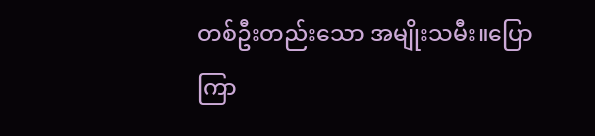တစ်ဦးတည်းသော အမျိုးသမီး။ပြောကြာ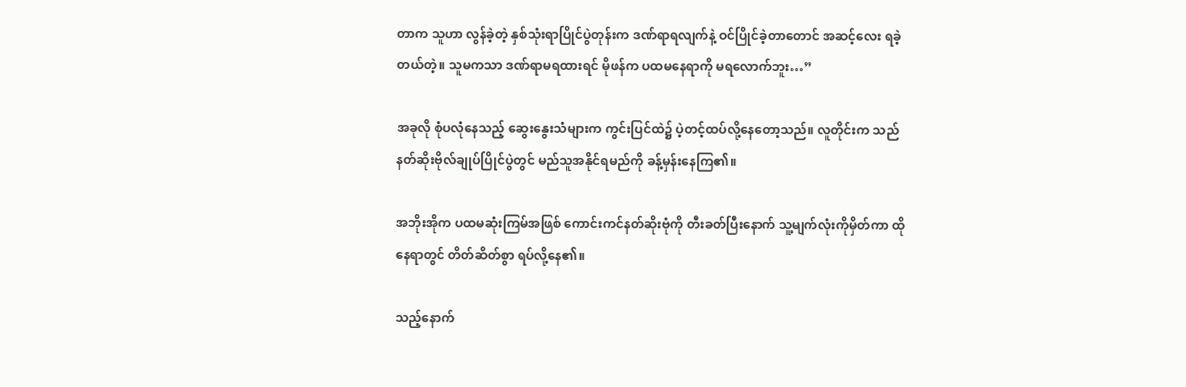တာက သူဟာ လွန်ခဲ့တဲ့ နှစ်သုံးရာပြိုင်ပွဲတုန်းက ဒဏ်ရာရလျက်နဲ့ ဝင်ပြိုင်ခဲ့တာတောင် အဆင့်လေး ရခဲ့တယ်တဲ့။ သူမကသာ ဒဏ်ရာမရထားရင် မိုဖန်က ပထမနေရာကို မရလောက်ဘူး…”

အခုလို စုံပလုံနေသည့် ဆွေးနွေးသံများက ကွင်းပြင်ထဲ၌ ပဲ့တင့်ထပ်လို့နေတော့သည်။ လူတိုင်းက သည်နတ်ဆိုးဗိုလ်ချုပ်ပြိုင်ပွဲတွင် မည်သူအနိုင်ရမည်ကို ခန့်မှန်းနေကြ၏။

အဘိုးအိုက ပထမဆုံးကြမ်အဖြစ် ကောင်းကင်နတ်ဆိုးဗုံကို တီးခတ်ပြီးနောက် သူ့မျက်လုံးကိုမှိတ်ကာ ထိုနေရာတွင် တိတ်ဆိတ်စွာ ရပ်လို့နေ၏။

သည့်နောက်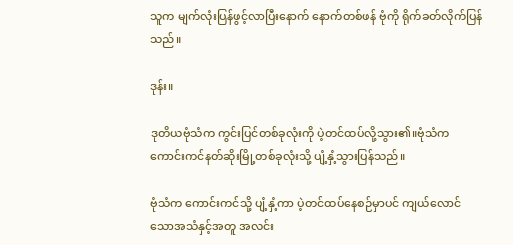သူက မျက်လုံးပြန်ဖွင့်လာပြီးနောက် နောက်တစ်ဖန် ဗုံကို ရိုက်ခတ်လိုက်ပြန်သည်။

ဒုန်း။

ဒုတိယဗုံသံက ကွင်းပြင်တစ်ခုလုံးကို ပဲ့တင်ထပ်လို့သွား၏။ဗုံသံက ကောင်းကင်နတ်ဆိုးမြို့တစ်ခုလုံးသို့ ပျံ့နှံ့သွားပြန်သည်။

ဗုံသံက ကောင်းကင်သို့ ပျံ့နှံ့ကာ ပဲ့တင်ထပ်နေစဉ်မှာပင် ကျယ်လောင်သောအသံနှင့်အတူ အလင်း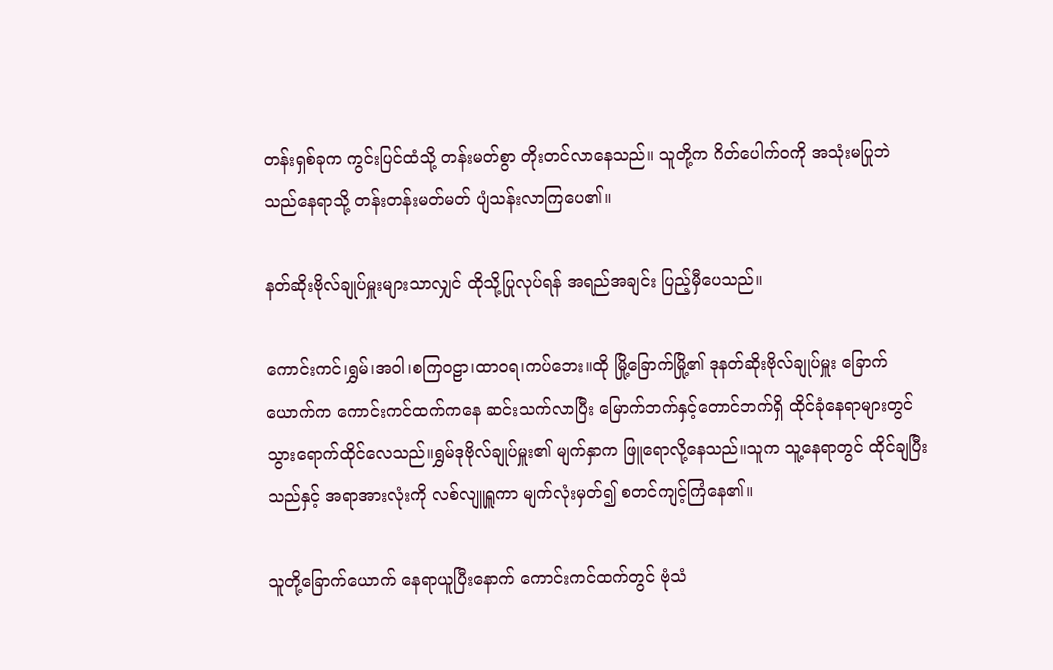တန်းရှစ်ခုက ကွင်းပြင်ထံသို့ တန်းမတ်စွာ တိုးတင်လာနေသည်။ သူတို့က ဂိတ်ပေါက်ဝကို အသုံးမပြုဘဲ သည်နေရာသို့ တန်းတန်းမတ်မတ် ပျံသန်းလာကြပေ၏။

နတ်ဆိုးဗိုလ်ချုပ်မှူးများသာလျှင် ထိုသို့ပြုလုပ်ရန် အရည်အချင်း ပြည့်မှီပေသည်။

ကောင်းကင်၊ရွှမ်၊အဝါ၊စကြဝဠာ၊ထာဝရ၊ကပ်ဘေး။ထို မြို့ခြောက်မြို့၏ ဒုနတ်ဆိုးဗိုလ်ချုပ်မှူး ခြောက်ယောက်က ကောင်းကင်ထက်ကနေ ဆင်းသက်လာပြီး မြောက်ဘက်နှင့်တောင်ဘက်ရှိ ထိုင်ခုံနေရာများတွင် သွားရောက်ထိုင်လေသည်။ရွှမ်ဒုဗိုလ်ချုပ်မှူး၏ မျက်နှာက ဖြူရောလို့နေသည်။သူက သူ့နေရာတွင် ထိုင်ချပြီးသည်နှင့် အရာအားလုံးကို လစ်လျူရှူကာ မျက်လုံးမှတ်၍ စတင်ကျင့်ကြံနေ၏။

သူတို့ခြောက်ယောက် နေရာယူပြီးနောက် ကောင်းကင်ထက်တွင် ဗုံသံ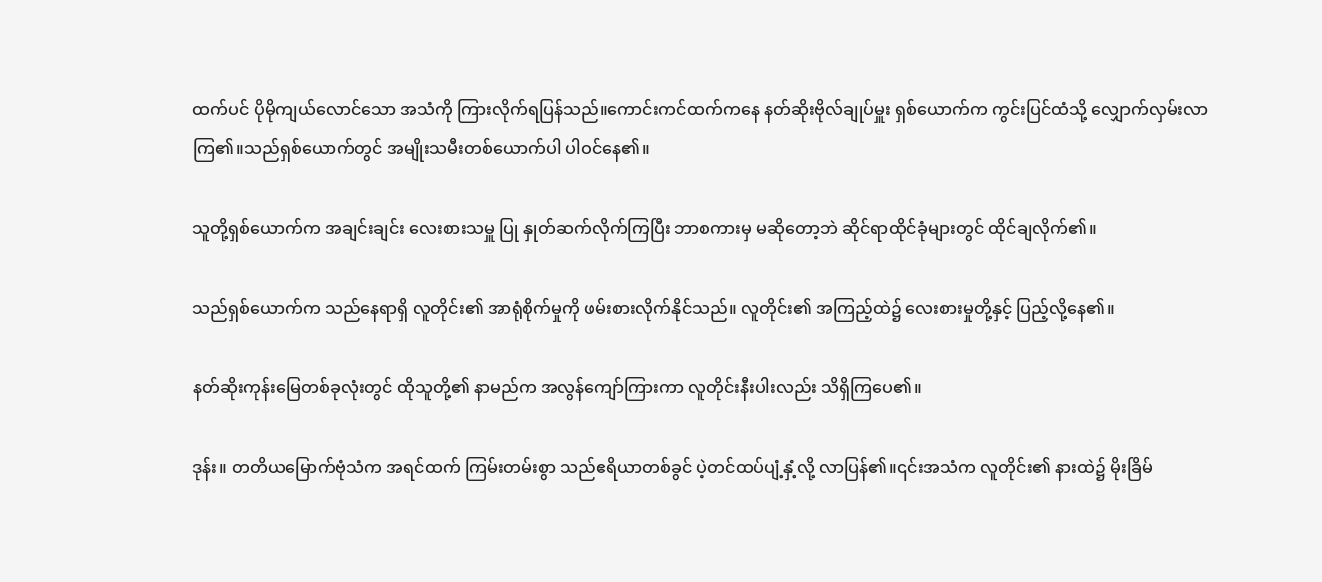ထက်ပင် ပိုမိုကျယ်လောင်သော အသံကို ကြားလိုက်ရပြန်သည်။ကောင်းကင်ထက်ကနေ နတ်ဆိုးဗိုလ်ချုပ်မှူး ရှစ်ယောက်က ကွင်းပြင်ထံသို့ လျှောက်လှမ်းလာကြ၏။သည်ရှစ်ယောက်တွင် အမျိုးသမီးတစ်ယောက်ပါ ပါဝင်နေ၏။

သူတို့ရှစ်ယောက်က အချင်းချင်း လေးစားသမှူ ပြု နှုတ်ဆက်လိုက်ကြပြီး ဘာစကားမှ မဆိုတော့ဘဲ ဆိုင်ရာထိုင်ခုံများတွင် ထိုင်ချလိုက်၏။

သည်ရှစ်ယောက်က သည်နေရာရှိ လူတိုင်း၏ အာရုံစိုက်မှုကို ဖမ်းစားလိုက်နိုင်သည်။ လူတိုင်း၏ အကြည့်ထဲ၌ လေးစားမှုတို့နှင့် ပြည့်လို့နေ၏။

နတ်ဆိုးကုန်းမြေတစ်ခုလုံးတွင် ထိုသူတို့၏ နာမည်က အလွန်ကျော်ကြားကာ လူတိုင်းနီးပါးလည်း သိရှိကြပေ၏။

ဒုန်း။ တတိယမြောက်ဗုံသံက အရင်ထက် ကြမ်းတမ်းစွာ သည်ဧရိယာတစ်ခွင် ပဲ့တင်ထပ်ပျံ့နှံ့လို့ လာပြန်၏။၎င်းအသံက လူတိုင်း၏ နားထဲ၌ မိုးခြိမ်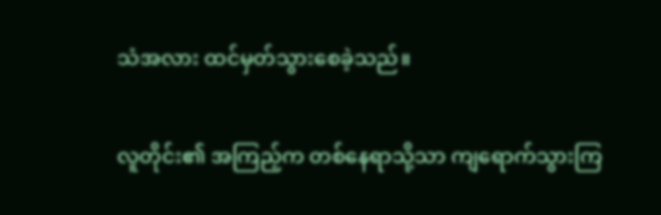သံအလား ထင်မှတ်သွားစေခဲ့သည်။

လူတိုင်း၏ အကြည့်က တစ်နေရာသို့သာ ကျရောက်သွားကြ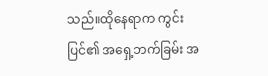သည်။ထိုနေရာက ကွင်းပြင်၏ အရှေ့ဘက်ခြမ်း အ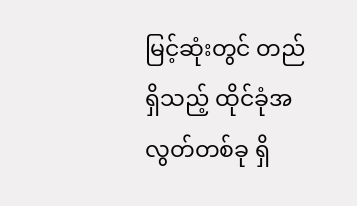မြင့်ဆုံးတွင် တည်ရှိသည့် ထိုင်ခုံအလွတ်တစ်ခု ရှိ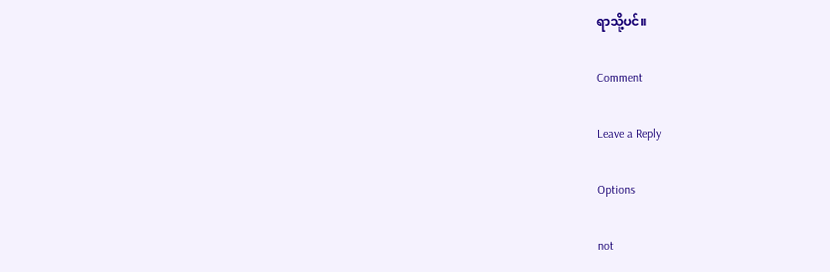ရာသို့ပင်။

Comment

Leave a Reply

Options

not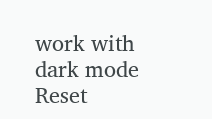work with dark mode
Reset